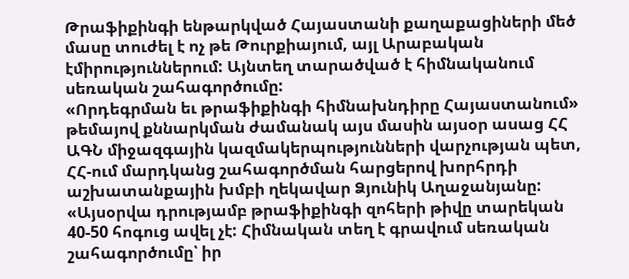Թրաֆիքինգի ենթարկված Հայաստանի քաղաքացիների մեծ մասը տուժել է ոչ թե Թուրքիայում, այլ Արաբական էմիրություններում: Այնտեղ տարածված է հիմնականում սեռական շահագործումը:
«Որդեգրման եւ թրաֆիքինգի հիմնախնդիրը Հայաստանում» թեմայով քննարկման ժամանակ այս մասին այսօր ասաց ՀՀ ԱԳՆ միջազգային կազմակերպությունների վարչության պետ, ՀՀ-ում մարդկանց շահագործման հարցերով խորհրդի աշխատանքային խմբի ղեկավար Ձյունիկ Աղաջանյանը:
«Այսօրվա դրությամբ թրաֆիքինգի զոհերի թիվը տարեկան 40-50 հոգուց ավել չէ: Հիմնական տեղ է գրավում սեռական շահագործումը՝ իր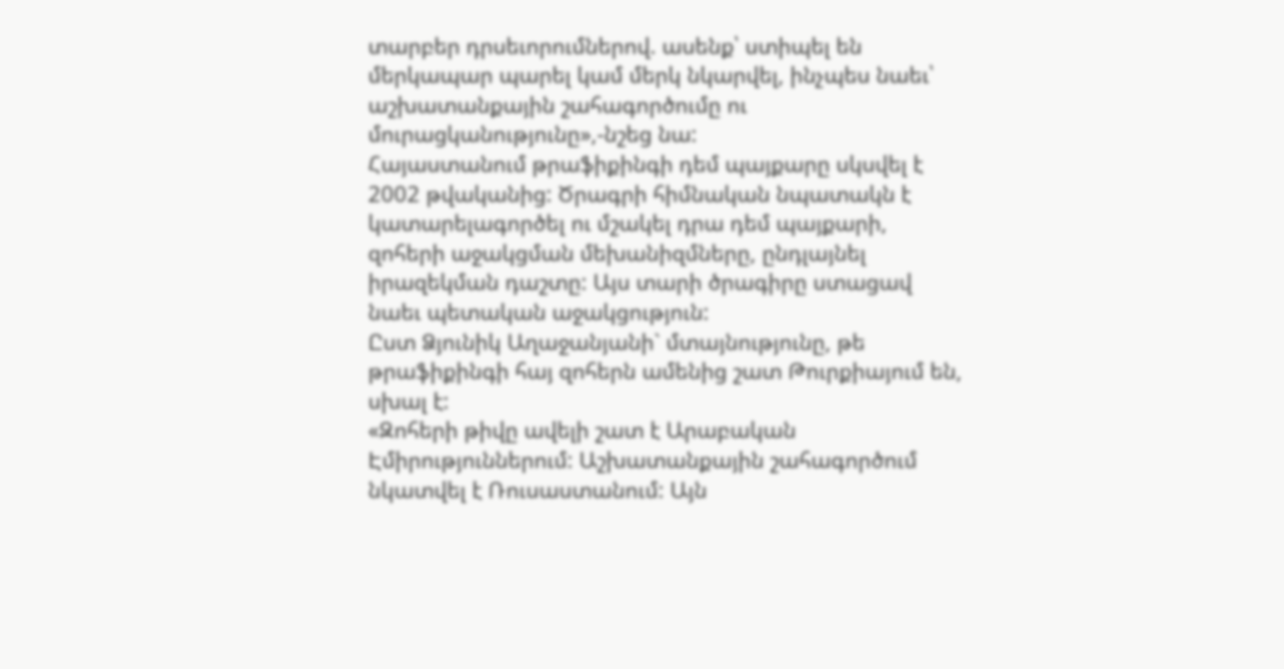տարբեր դրսեւորումներով. ասենք՝ ստիպել են մերկապար պարել կամ մերկ նկարվել, ինչպես նաեւ՝ աշխատանքային շահագործումը ու մուրացկանությունը»,-նշեց նա:
Հայաստանում թրաֆիքինգի դեմ պայքարը սկսվել է 2002 թվականից: Ծրագրի հիմնական նպատակն է կատարելագործել ու մշակել դրա դեմ պայքարի, զոհերի աջակցման մեխանիզմները, ընդլայնել իրազեկման դաշտը: Այս տարի ծրագիրը ստացավ նաեւ պետական աջակցություն:
Ըստ Ձյունիկ Աղաջանյանի` մտայնությունը, թե թրաֆիքինգի հայ զոհերն ամենից շատ Թուրքիայում են, սխալ է:
«Զոհերի թիվը ավելի շատ է Արաբական Էմիրություններում: Աշխատանքային շահագործում նկատվել է Ռուսաստանում: Այն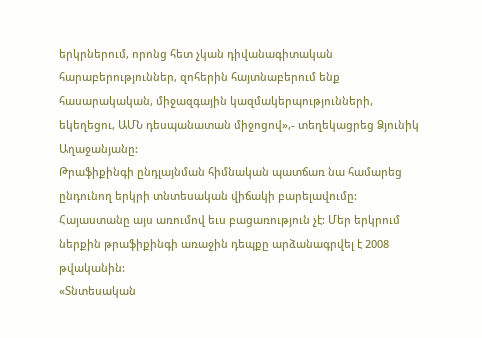երկրներում, որոնց հետ չկան դիվանագիտական հարաբերություններ, զոհերին հայտնաբերում ենք հասարակական, միջազգային կազմակերպությունների, եկեղեցու, ԱՄՆ դեսպանատան միջոցով»,- տեղեկացրեց Ձյունիկ Աղաջանյանը:
Թրաֆիքինգի ընդլայնման հիմնական պատճառ նա համարեց ընդունող երկրի տնտեսական վիճակի բարելավումը: Հայաստանը այս առումով եւս բացառություն չէ: Մեր երկրում ներքին թրաֆիքինգի առաջին դեպքը արձանագրվել է 2008 թվականին:
«Տնտեսական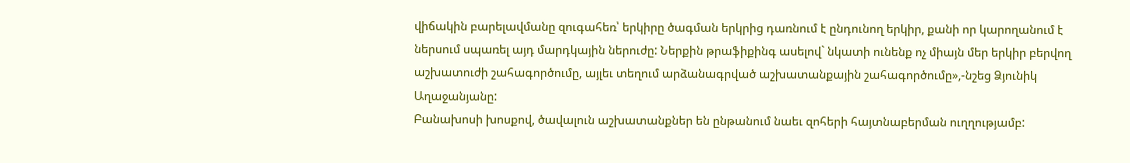վիճակին բարելավմանը զուգահեռ՝ երկիրը ծագման երկրից դառնում է ընդունող երկիր, քանի որ կարողանում է ներսում սպառել այդ մարդկային ներուժը: Ներքին թրաֆիքինգ ասելով` նկատի ունենք ոչ միայն մեր երկիր բերվող աշխատուժի շահագործումը, այլեւ տեղում արձանագրված աշխատանքային շահագործումը»,-նշեց Ձյունիկ Աղաջանյանը:
Բանախոսի խոսքով, ծավալուն աշխատանքներ են ընթանում նաեւ զոհերի հայտնաբերման ուղղությամբ: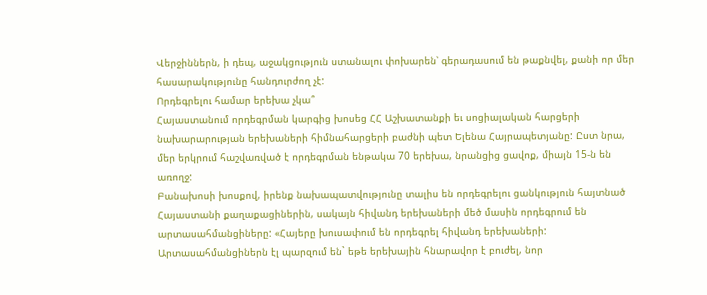Վերջիններն, ի դեպ, աջակցություն ստանալու փոխարեն՝ գերադասում են թաքնվել, քանի որ մեր հասարակությունը հանդուրժող չէ:
Որդեգրելու համար երեխա չկա՞
Հայաստանում որդեգրման կարգից խոսեց ՀՀ Աշխատանքի եւ սոցիալական հարցերի նախարարության երեխաների հիմնահարցերի բաժնի պետ Ելենա Հայրապետյանը: Ըստ նրա, մեր երկրում հաշվառված է որդեգրման ենթակա 70 երեխա, նրանցից ցավոք, միայն 15-ն են առողջ:
Բանախոսի խոսքով, իրենք նախապատվությունը տալիս են որդեգրելու ցանկություն հայտնած Հայաստանի քաղաքացիներին, սակայն հիվանդ երեխաների մեծ մասին որդեգրում են արտասահմանցիները: «Հայերը խուսափում են որդեգրել հիվանդ երեխաների: Արտասահմանցիներն էլ պարզում են` եթե երեխային հնարավոր է բուժել, նոր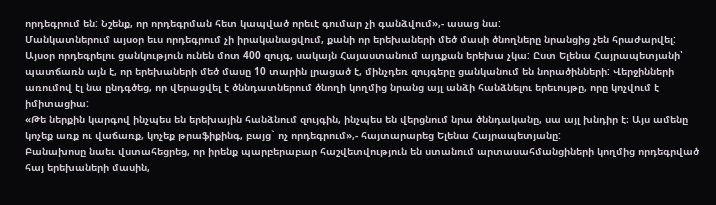որդեգրում են: Նշենք, որ որդեգրման հետ կապված որեւէ գումար չի գանձվում»,- ասաց նա:
Մանկատներում այսօր եւս որդեգրում չի իրականացվում, քանի որ երեխաների մեծ մասի ծնողները նրանցից չեն հրաժարվել: Այսօր որդեգրելու ցանկություն ունեն մոտ 400 զույգ, սակայն Հայաստանում այդքան երեխա չկա: Ըստ Ելենա Հայրապետյանի՝ պատճառն այն է, որ երեխաների մեծ մասը 10 տարին լրացած է, մինչդեռ զույգերը ցանկանում են նորածինների: Վերջինների առումով էլ նա ընդգծեց, որ վերացվել է ծննդատներում ծնողի կողմից նրանց այլ անձի հանձնելու երեւույթը, որը կոչվում է իմիտացիա:
«Թե ներքին կարգով ինչպես են երեխային հանձնում զույգին, ինչպես են վերցնում նրա ծննդականը, սա այլ խնդիր է։ Այս ամենը կոչեք առք ու վաճառք, կոչեք թրաֆիքինգ, բայց` ոչ որդեգրում»,- հայտարարեց Ելենա Հայրապետյանը:
Բանախոսը նաեւ վստահեցրեց, որ իրենք պարբերաբար հաշվետվություն են ստանում արտասահմանցիների կողմից որդեգրված հայ երեխաների մասին,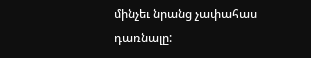մինչեւ նրանց չափահաս դառնալը: